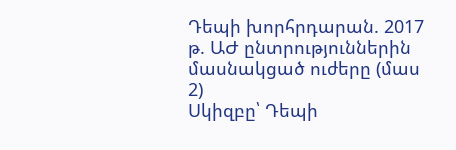Դեպի խորհրդարան. 2017 թ. ԱԺ ընտրություններին մասնակցած ուժերը (մաս 2)
Սկիզբը՝ Դեպի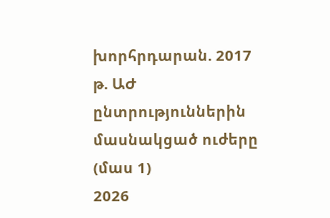խորհրդարան. 2017 թ. ԱԺ ընտրություններին մասնակցած ուժերը (մաս 1)
2026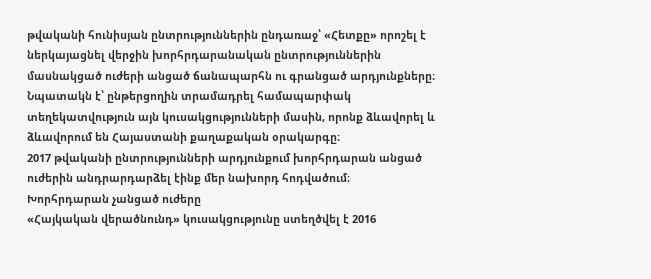թվականի հունիսյան ընտրություններին ընդառաջ՝ «Հետքը» որոշել է ներկայացնել վերջին խորհրդարանական ընտրություններին մասնակցած ուժերի անցած ճանապարհն ու գրանցած արդյունքները։ Նպատակն է՝ ընթերցողին տրամադրել համապարփակ տեղեկատվություն այն կուսակցությունների մասին, որոնք ձևավորել և ձևավորում են Հայաստանի քաղաքական օրակարգը։
2017 թվականի ընտրությունների արդյունքում խորհրդարան անցած ուժերին անդրարդարձել էինք մեր նախորդ հոդվածում։
Խորհրդարան չանցած ուժերը
«Հայկական վերածնունդ» կուսակցությունը ստեղծվել է 2016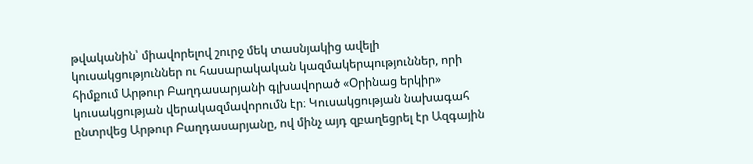թվականին՝ միավորելով շուրջ մեկ տասնյակից ավելի կուսակցություններ ու հասարակական կազմակերպություններ, որի հիմքում Արթուր Բաղդասարյանի գլխավորած «Օրինաց երկիր» կուսակցության վերակազմավորումն էր։ Կուսակցության նախագահ ընտրվեց Արթուր Բաղդասարյանը, ով մինչ այդ զբաղեցրել էր Ազգային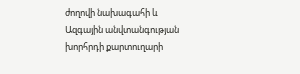ժողովի նախագահի և Ազգային անվտանգության խորհրդի քարտուղարի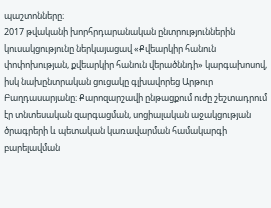պաշտոնները։
2017 թվականի խորհրդարանական ընտրություններին կուսակցությունը ներկայացավ «Քվեարկիր հանուն փոփոխության, քվեարկիր հանուն վերածննդի» կարգախոսով, իսկ նախընտրական ցուցակը գլխավորեց Արթուր Բաղդասարյանը։ Քարոզարշավի ընթացքում ուժը շեշտադրում էր տնտեսական զարգացման, սոցիալական աջակցության ծրագրերի և պետական կառավարման համակարգի բարելավման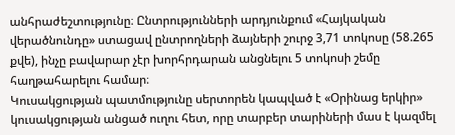անհրաժեշտությունը։ Ընտրությունների արդյունքում «Հայկական վերածնունդը» ստացավ ընտրողների ձայների շուրջ 3,71 տոկոսը (58.265 քվե), ինչը բավարար չէր խորհրդարան անցնելու 5 տոկոսի շեմը հաղթահարելու համար։
Կուսակցության պատմությունը սերտորեն կապված է «Օրինաց երկիր» կուսակցության անցած ուղու հետ, որը տարբեր տարիների մաս է կազմել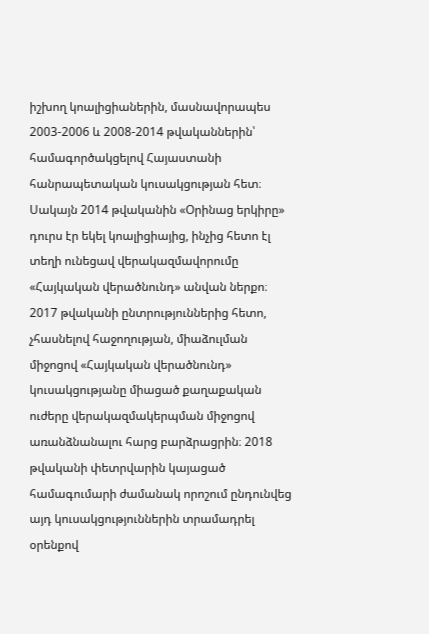իշխող կոալիցիաներին, մասնավորապես 2003-2006 և 2008-2014 թվականներին՝ համագործակցելով Հայաստանի հանրապետական կուսակցության հետ։ Սակայն 2014 թվականին «Օրինաց երկիրը» դուրս էր եկել կոալիցիայից, ինչից հետո էլ տեղի ունեցավ վերակազմավորումը «Հայկական վերածնունդ» անվան ներքո։
2017 թվականի ընտրություններից հետո, չհասնելով հաջողության, միաձուլման միջոցով «Հայկական վերածնունդ» կուսակցությանը միացած քաղաքական ուժերը վերակազմակերպման միջոցով առանձնանալու հարց բարձրացրին։ 2018 թվականի փետրվարին կայացած համագումարի ժամանակ որոշում ընդունվեց այդ կուսակցություններին տրամադրել օրենքով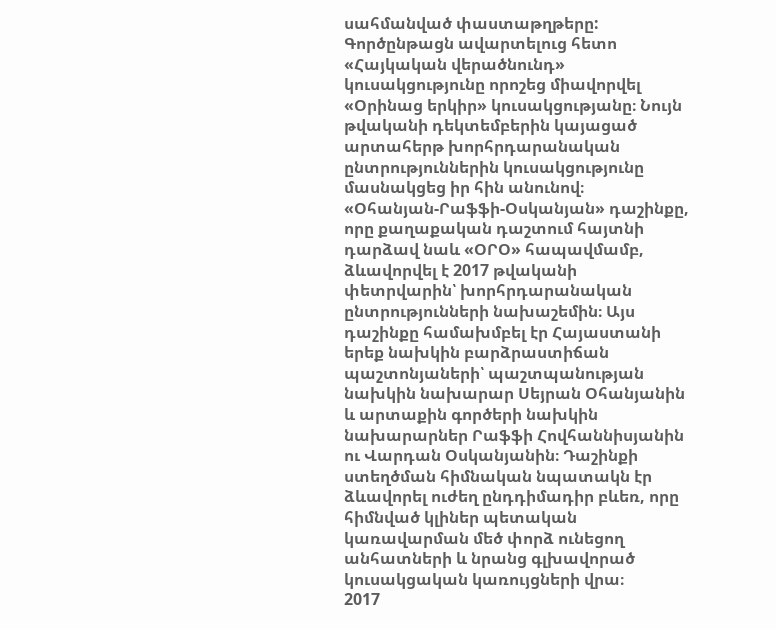սահմանված փաստաթղթերը: Գործընթացն ավարտելուց հետո «Հայկական վերածնունդ» կուսակցությունը որոշեց միավորվել «Օրինաց երկիր» կուսակցությանը։ Նույն թվականի դեկտեմբերին կայացած արտահերթ խորհրդարանական ընտրություններին կուսակցությունը մասնակցեց իր հին անունով։
«Օհանյան-Րաֆֆի-Օսկանյան» դաշինքը, որը քաղաքական դաշտում հայտնի դարձավ նաև «ՕՐՕ» հապավմամբ, ձևավորվել է 2017 թվականի փետրվարին՝ խորհրդարանական ընտրությունների նախաշեմին։ Այս դաշինքը համախմբել էր Հայաստանի երեք նախկին բարձրաստիճան պաշտոնյաների՝ պաշտպանության նախկին նախարար Սեյրան Օհանյանին և արտաքին գործերի նախկին նախարարներ Րաֆֆի Հովհաննիսյանին ու Վարդան Օսկանյանին։ Դաշինքի ստեղծման հիմնական նպատակն էր ձևավորել ուժեղ ընդդիմադիր բևեռ, որը հիմնված կլիներ պետական կառավարման մեծ փորձ ունեցող անհատների և նրանց գլխավորած կուսակցական կառույցների վրա։
2017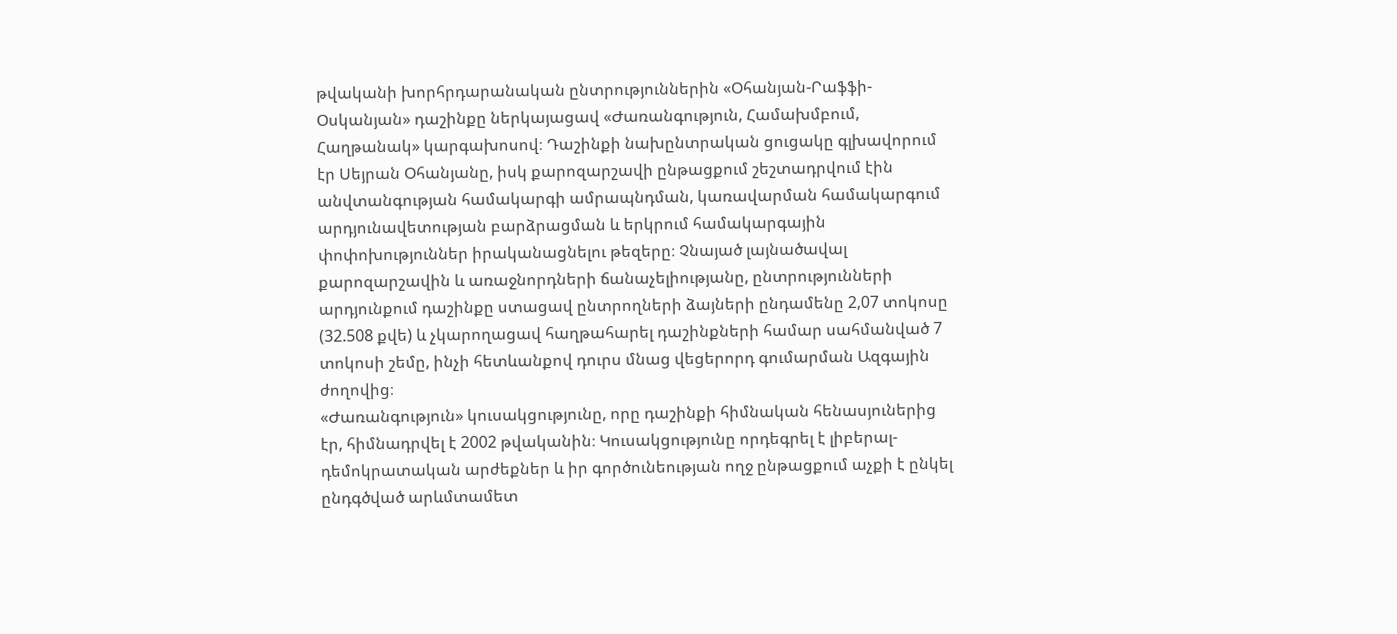թվականի խորհրդարանական ընտրություններին «Օհանյան-Րաֆֆի-Օսկանյան» դաշինքը ներկայացավ «Ժառանգություն, Համախմբում, Հաղթանակ» կարգախոսով։ Դաշինքի նախընտրական ցուցակը գլխավորում էր Սեյրան Օհանյանը, իսկ քարոզարշավի ընթացքում շեշտադրվում էին անվտանգության համակարգի ամրապնդման, կառավարման համակարգում արդյունավետության բարձրացման և երկրում համակարգային փոփոխություններ իրականացնելու թեզերը։ Չնայած լայնածավալ քարոզարշավին և առաջնորդների ճանաչելիությանը, ընտրությունների արդյունքում դաշինքը ստացավ ընտրողների ձայների ընդամենը 2,07 տոկոսը (32.508 քվե) և չկարողացավ հաղթահարել դաշինքների համար սահմանված 7 տոկոսի շեմը, ինչի հետևանքով դուրս մնաց վեցերորդ գումարման Ազգային ժողովից։
«Ժառանգություն» կուսակցությունը, որը դաշինքի հիմնական հենասյուներից էր, հիմնադրվել է 2002 թվականին։ Կուսակցությունը որդեգրել է լիբերալ-դեմոկրատական արժեքներ և իր գործունեության ողջ ընթացքում աչքի է ընկել ընդգծված արևմտամետ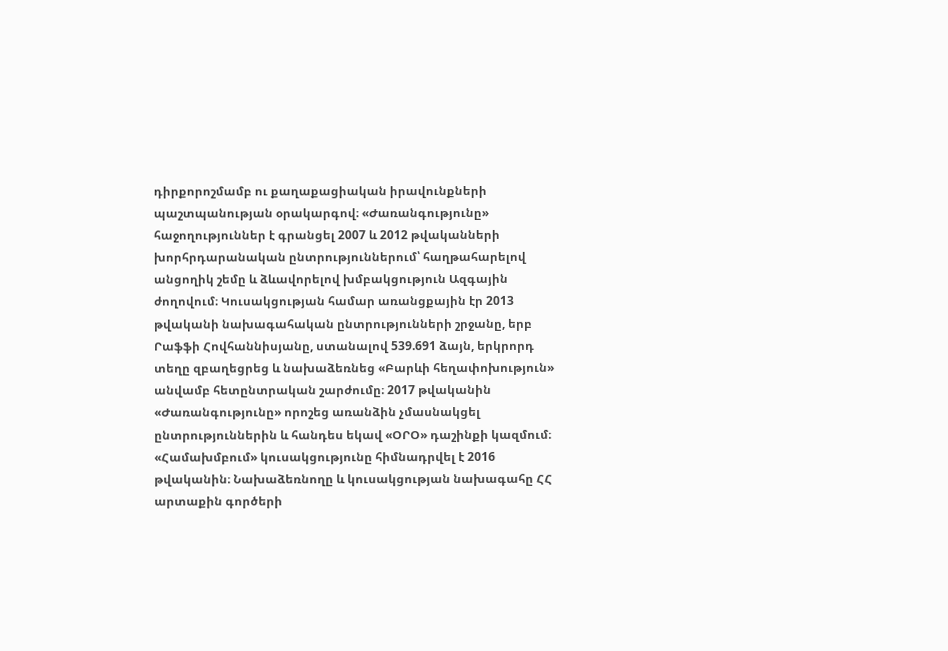դիրքորոշմամբ ու քաղաքացիական իրավունքների պաշտպանության օրակարգով։ «Ժառանգությունը» հաջողություններ է գրանցել 2007 և 2012 թվականների խորհրդարանական ընտրություններում՝ հաղթահարելով անցողիկ շեմը և ձևավորելով խմբակցություն Ազգային ժողովում։ Կուսակցության համար առանցքային էր 2013 թվականի նախագահական ընտրությունների շրջանը, երբ Րաֆֆի Հովհաննիսյանը, ստանալով 539.691 ձայն, երկրորդ տեղը զբաղեցրեց և նախաձեռնեց «Բարևի հեղափոխություն» անվամբ հետընտրական շարժումը։ 2017 թվականին «Ժառանգությունը» որոշեց առանձին չմասնակցել ընտրություններին և հանդես եկավ «ՕՐՕ» դաշինքի կազմում։
«Համախմբում» կուսակցությունը հիմնադրվել է 2016 թվականին։ Նախաձեռնողը և կուսակցության նախագահը ՀՀ արտաքին գործերի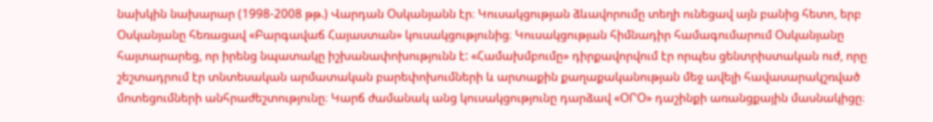նախկին նախարար (1998-2008 թթ.) Վարդան Օսկանյանն էր։ Կուսակցության ձևավորումը տեղի ունեցավ այն բանից հետո, երբ Օսկանյանը հեռացավ «Բարգավաճ Հայաստան» կուսակցությունից։ Կուսակցության հիմնադիր համագումարում Օսկանյանը հայտարարեց, որ իրենց նպատակը իշխանափոխությունն է: «Համախմբումը» դիրքավորվում էր որպես ցենտրիստական ուժ, որը շեշտադրում էր տնտեսական արմատական բարեփոխումների և արտաքին քաղաքականության մեջ ավելի հավասարակշռված մոտեցումների անհրաժեշտությունը։ Կարճ ժամանակ անց կուսակցությունը դարձավ «ՕՐՕ» դաշինքի առանցքային մասնակիցը։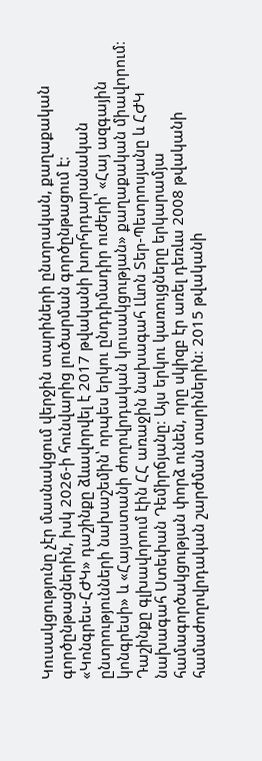Կուսակցությունը չէր մասնակցում վերջին տարիների ընտրական, քաղաքական գործընթացներին, իսկ 2026-ի հունվարից լուծարման գործընթացում է։
«Կոնգրես-ՀԺԿ» դաշինքը ձևավորվել է 2017 թվականի խորհրդարանական ընտրությունների նախաշեմին՝ որպես երկու ընդդիմադիր ուժերի՝ «Հայ ազգային կոնգրեսի» և «Հայաստանի ժողովրդական կուսակցության» քաղաքական միավորում։ Դաշինքը գլխավորում էին ՀՀ առաջին նախագահ Լևոն Տեր-Պետրոսյանը և ՀԺԿ նախագահ Ստեփան Դեմիրճյանը։ Այս երկու կառույցները երկարամյա համագործակցության փորձ ունեն, որը սկիզբ էր առել դեռևս 2008 թվականի համաժողովրդական շարժման տարիներին։ 2015 թվականի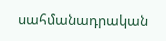սահմանադրական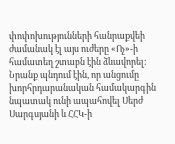փոփոխությունների հանրաքվեի ժամանակ էլ այս ուժերը «Ոչ»-ի համատեղ շտաբն էին ձևավորել։ Նրանք պնդում էին, որ անցումը խորհրդարանական համակարգին նպատակ ունի ապահովել Սերժ Սարգսյանի և ՀՀԿ-ի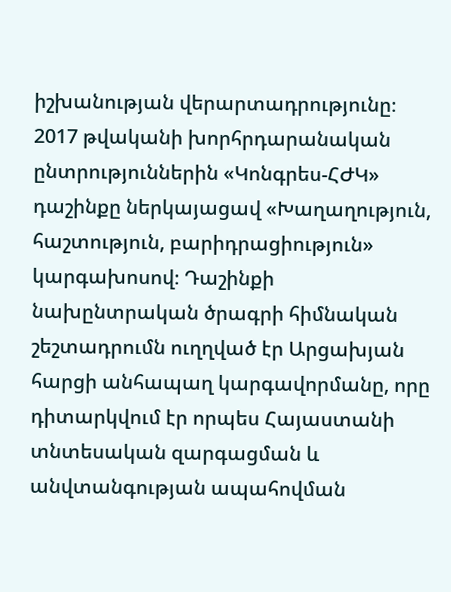իշխանության վերարտադրությունը։
2017 թվականի խորհրդարանական ընտրություններին «Կոնգրես-ՀԺԿ» դաշինքը ներկայացավ «Խաղաղություն, հաշտություն, բարիդրացիություն» կարգախոսով։ Դաշինքի նախընտրական ծրագրի հիմնական շեշտադրումն ուղղված էր Արցախյան հարցի անհապաղ կարգավորմանը, որը դիտարկվում էր որպես Հայաստանի տնտեսական զարգացման և անվտանգության ապահովման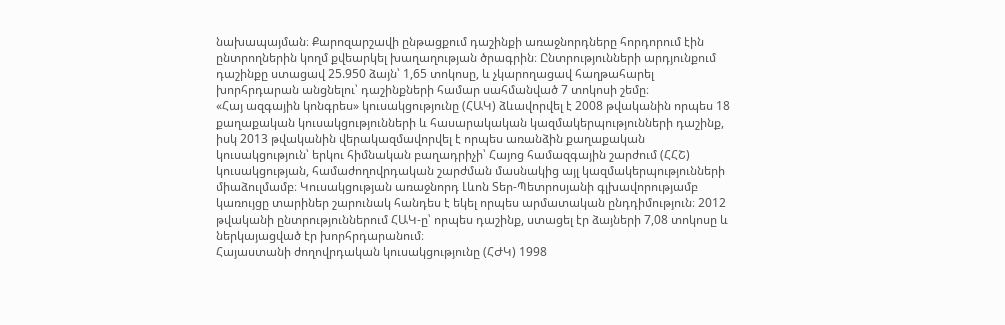նախապայման։ Քարոզարշավի ընթացքում դաշինքի առաջնորդները հորդորում էին ընտրողներին կողմ քվեարկել խաղաղության ծրագրին։ Ընտրությունների արդյունքում դաշինքը ստացավ 25.950 ձայն՝ 1,65 տոկոսը, և չկարողացավ հաղթահարել խորհրդարան անցնելու՝ դաշինքների համար սահմանված 7 տոկոսի շեմը։
«Հայ ազգային կոնգրես» կուսակցությունը (ՀԱԿ) ձևավորվել է 2008 թվականին որպես 18 քաղաքական կուսակցությունների և հասարակական կազմակերպությունների դաշինք, իսկ 2013 թվականին վերակազմավորվել է որպես առանձին քաղաքական կուսակցություն՝ երկու հիմնական բաղադրիչի՝ Հայոց համազգային շարժում (ՀՀՇ) կուսակցության, համաժողովրդական շարժման մասնակից այլ կազմակերպությունների միաձուլմամբ։ Կուսակցության առաջնորդ Լևոն Տեր-Պետրոսյանի գլխավորությամբ կառույցը տարիներ շարունակ հանդես է եկել որպես արմատական ընդդիմություն։ 2012 թվականի ընտրություններում ՀԱԿ-ը՝ որպես դաշինք, ստացել էր ձայների 7,08 տոկոսը և ներկայացված էր խորհրդարանում։
Հայաստանի ժողովրդական կուսակցությունը (ՀԺԿ) 1998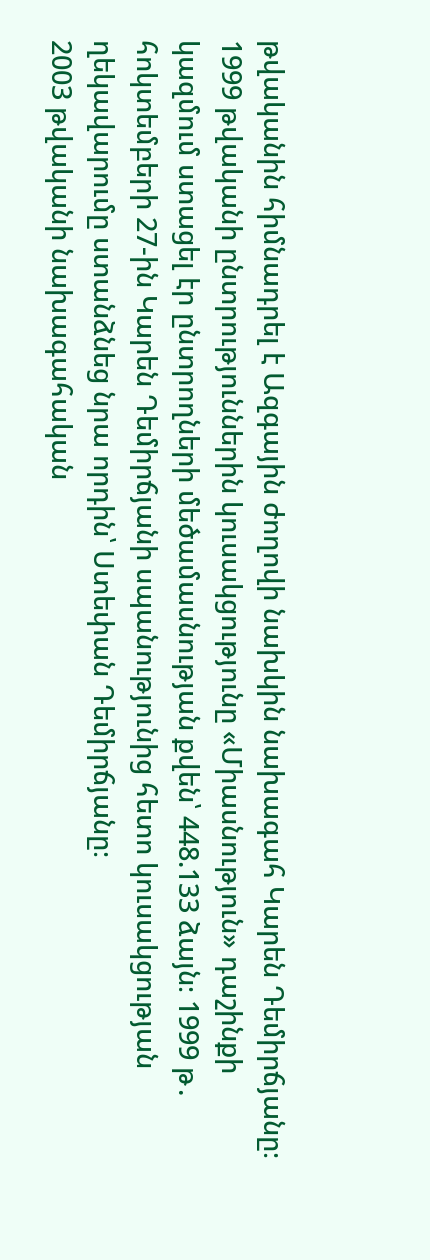թվականին հիմնադրել է Ազգային ժողովի նախկին նախագահ Կարեն Դեմիրճյանը։ 1999 թվականի ընտրություններին կուսակցությունը «Միասնություն» դաշինքի կազմում ստացել էր ընտրողների մեծամասնության քվեն՝ 448.133 ձայն։ 1999 թ․ հոկտեմբերի 27-ին Կարեն Դեմիրճյանի սպանությունից հետո կուսակցության ղեկավարումը ստանձնեց նրա որդին՝ Ստեփան Դեմիրճյանը։
2003 թվականի նախագահական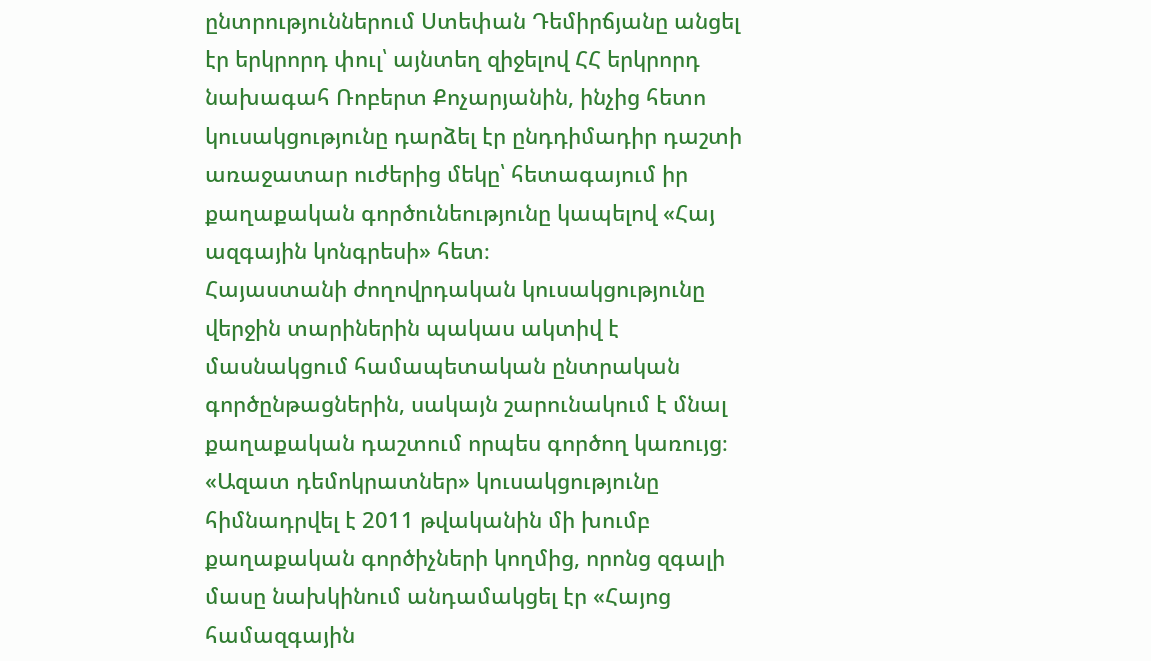ընտրություններում Ստեփան Դեմիրճյանը անցել էր երկրորդ փուլ՝ այնտեղ զիջելով ՀՀ երկրորդ նախագահ Ռոբերտ Քոչարյանին, ինչից հետո կուսակցությունը դարձել էր ընդդիմադիր դաշտի առաջատար ուժերից մեկը՝ հետագայում իր քաղաքական գործունեությունը կապելով «Հայ ազգային կոնգրեսի» հետ։
Հայաստանի ժողովրդական կուսակցությունը վերջին տարիներին պակաս ակտիվ է մասնակցում համապետական ընտրական գործընթացներին, սակայն շարունակում է մնալ քաղաքական դաշտում որպես գործող կառույց։
«Ազատ դեմոկրատներ» կուսակցությունը հիմնադրվել է 2011 թվականին մի խումբ քաղաքական գործիչների կողմից, որոնց զգալի մասը նախկինում անդամակցել էր «Հայոց համազգային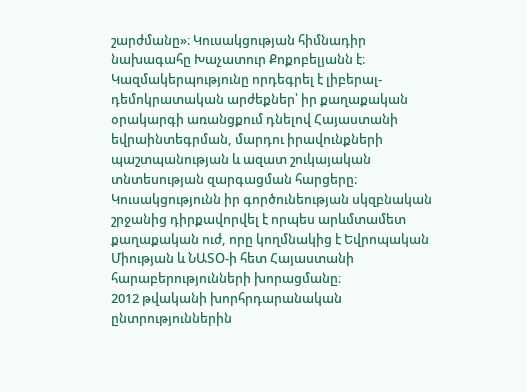շարժմանը»։ Կուսակցության հիմնադիր նախագահը Խաչատուր Քոքոբելյանն է։ Կազմակերպությունը որդեգրել է լիբերալ-դեմոկրատական արժեքներ՝ իր քաղաքական օրակարգի առանցքում դնելով Հայաստանի եվրաինտեգրման, մարդու իրավունքների պաշտպանության և ազատ շուկայական տնտեսության զարգացման հարցերը։ Կուսակցությունն իր գործունեության սկզբնական շրջանից դիրքավորվել է որպես արևմտամետ քաղաքական ուժ, որը կողմնակից է Եվրոպական Միության և ՆԱՏՕ-ի հետ Հայաստանի հարաբերությունների խորացմանը։
2012 թվականի խորհրդարանական ընտրություններին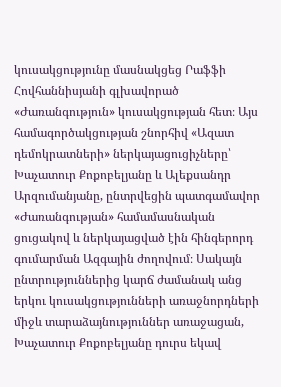կուսակցությունը մասնակցեց Րաֆֆի Հովհաննիսյանի գլխավորած «Ժառանգություն» կուսակցության հետ։ Այս համագործակցության շնորհիվ «Ազատ դեմոկրատների» ներկայացուցիչները՝ Խաչատուր Քոքոբելյանը և Ալեքսանդր Արզումանյանը, ընտրվեցին պատգամավոր «Ժառանգության» համամասնական ցուցակով և ներկայացված էին հինգերորդ գումարման Ազգային ժողովում։ Սակայն ընտրություններից կարճ ժամանակ անց երկու կուսակցությունների առաջնորդների միջև տարաձայնություններ առաջացան, Խաչատուր Քոքոբելյանը դուրս եկավ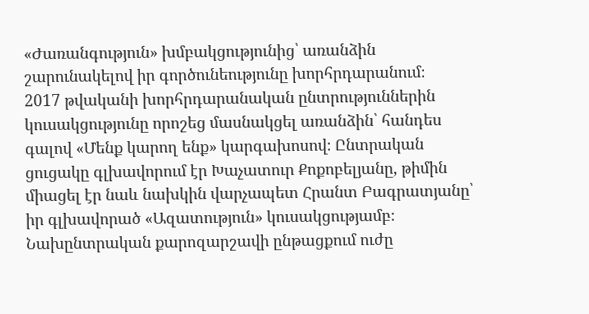«Ժառանգություն» խմբակցությունից՝ առանձին շարունակելով իր գործունեությունը խորհրդարանում։
2017 թվականի խորհրդարանական ընտրություններին կուսակցությունը որոշեց մասնակցել առանձին՝ հանդես գալով «Մենք կարող ենք» կարգախոսով։ Ընտրական ցուցակը գլխավորում էր Խաչատուր Քոքոբելյանը, թիմին միացել էր նաև նախկին վարչապետ Հրանտ Բագրատյանը՝ իր գլխավորած «Ազատություն» կուսակցությամբ։ Նախընտրական քարոզարշավի ընթացքում ուժը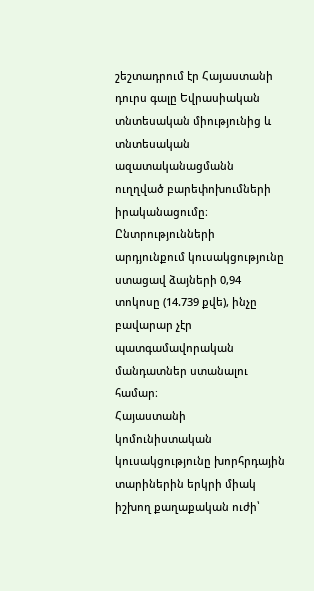շեշտադրում էր Հայաստանի դուրս գալը Եվրասիական տնտեսական միությունից և տնտեսական ազատականացմանն ուղղված բարեփոխումների իրականացումը։ Ընտրությունների արդյունքում կուսակցությունը ստացավ ձայների 0,94 տոկոսը (14.739 քվե), ինչը բավարար չէր պատգամավորական մանդատներ ստանալու համար։
Հայաստանի կոմունիստական կուսակցությունը խորհրդային տարիներին երկրի միակ իշխող քաղաքական ուժի՝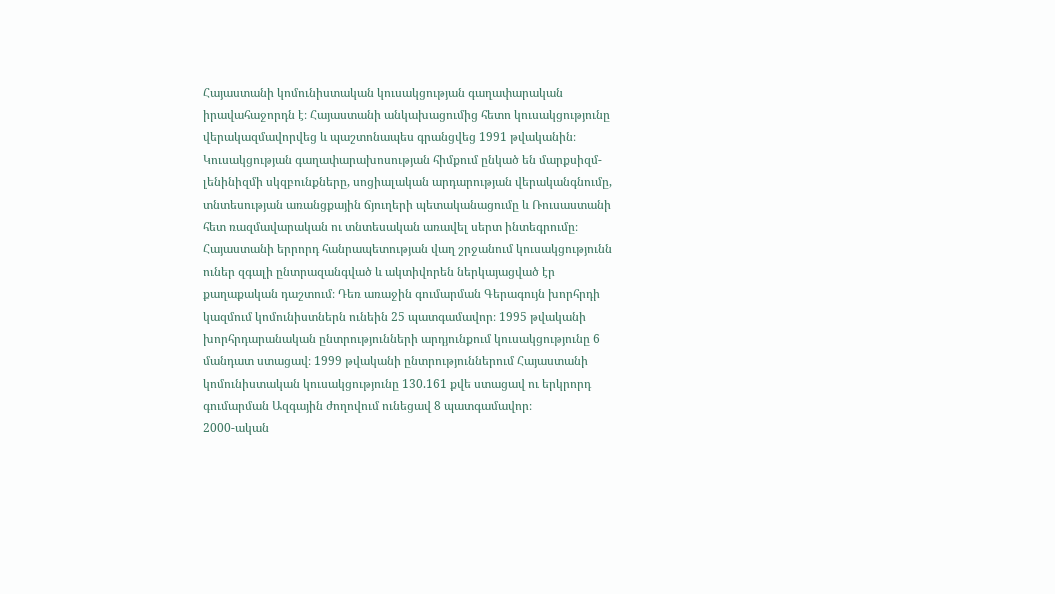Հայաստանի կոմունիստական կուսակցության գաղափարական իրավահաջորդն է։ Հայաստանի անկախացումից հետո կուսակցությունը վերակազմավորվեց և պաշտոնապես գրանցվեց 1991 թվականին։ Կուսակցության գաղափարախոսության հիմքում ընկած են մարքսիզմ-լենինիզմի սկզբունքները, սոցիալական արդարության վերականգնումը, տնտեսության առանցքային ճյուղերի պետականացումը և Ռուսաստանի հետ ռազմավարական ու տնտեսական առավել սերտ ինտեգրումը։
Հայաստանի երրորդ հանրապետության վաղ շրջանում կուսակցությունն ուներ զգալի ընտրազանգված և ակտիվորեն ներկայացված էր քաղաքական դաշտում։ Դեռ առաջին գումարման Գերագույն խորհրդի կազմում կոմունիստներն ունեին 25 պատգամավոր։ 1995 թվականի խորհրդարանական ընտրությունների արդյունքում կուսակցությունը 6 մանդատ ստացավ։ 1999 թվականի ընտրություններում Հայաստանի կոմունիստական կուսակցությունը 130.161 քվե ստացավ ու երկրորդ գումարման Ազգային ժողովում ունեցավ 8 պատգամավոր։
2000-ական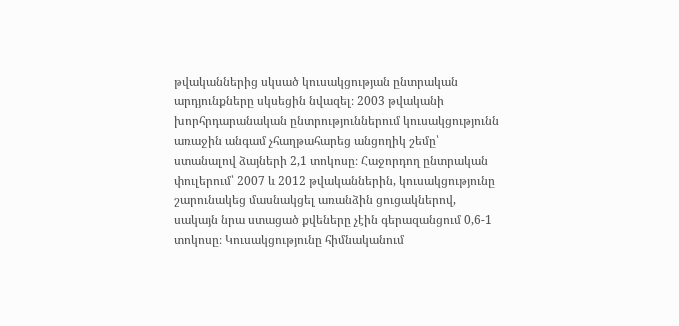թվականներից սկսած կուսակցության ընտրական արդյունքները սկսեցին նվազել։ 2003 թվականի խորհրդարանական ընտրություններում կուսակցությունն առաջին անգամ չհաղթահարեց անցողիկ շեմը՝ ստանալով ձայների 2,1 տոկոսը։ Հաջորդող ընտրական փուլերում՝ 2007 և 2012 թվականներին, կուսակցությունը շարունակեց մասնակցել առանձին ցուցակներով, սակայն նրա ստացած քվեները չէին գերազանցում 0,6-1 տոկոսը։ Կուսակցությունը հիմնականում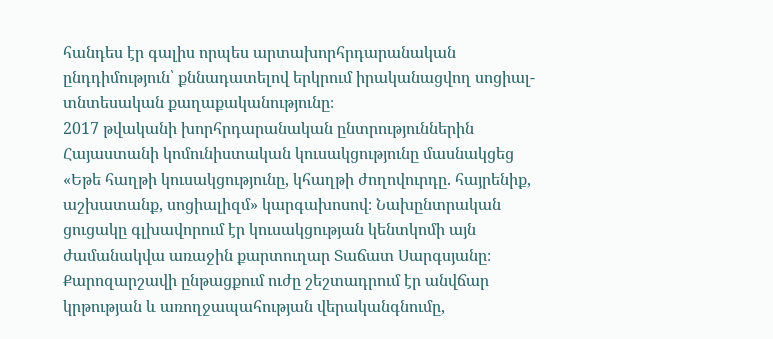հանդես էր գալիս որպես արտախորհրդարանական ընդդիմություն՝ քննադատելով երկրում իրականացվող սոցիալ-տնտեսական քաղաքականությունը։
2017 թվականի խորհրդարանական ընտրություններին Հայաստանի կոմունիստական կուսակցությունը մասնակցեց «Եթե հաղթի կուսակցությունը, կհաղթի ժողովուրդը. հայրենիք, աշխատանք, սոցիալիզմ» կարգախոսով։ Նախընտրական ցուցակը գլխավորում էր կուսակցության կենտկոմի այն ժամանակվա առաջին քարտուղար Տաճատ Սարգսյանը։ Քարոզարշավի ընթացքում ուժը շեշտադրում էր անվճար կրթության և առողջապահության վերականգնումը,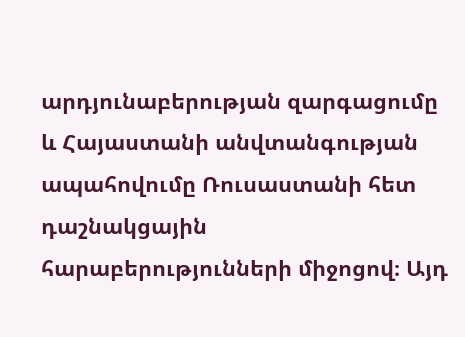արդյունաբերության զարգացումը և Հայաստանի անվտանգության ապահովումը Ռուսաստանի հետ դաշնակցային հարաբերությունների միջոցով։ Այդ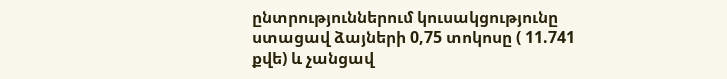ընտրություններում կուսակցությունը ստացավ ձայների 0,75 տոկոսը ( 11.741 քվե) և չանցավ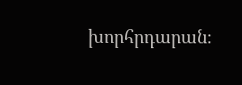խորհրդարան։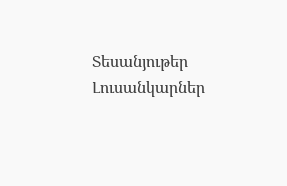Տեսանյութեր
Լուսանկարներ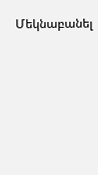Մեկնաբանել